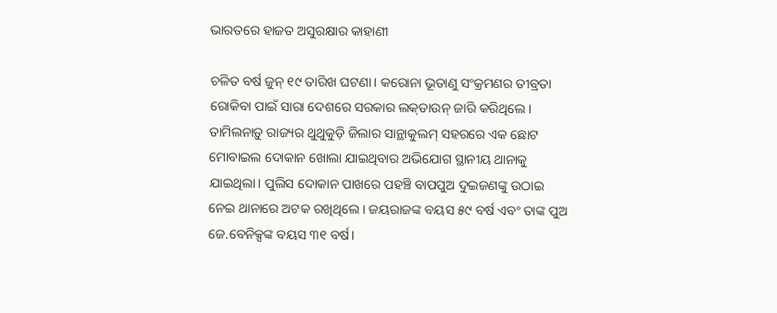ଭାରତରେ ହାଜତ ଅସୁରକ୍ଷାର କାହାଣୀ

ଚଳିତ ବର୍ଷ ଜୁନ୍‍ ୧୯ ତାରିଖ ଘଟଣା। କରୋନା ଭୂତାଣୁ ସଂକ୍ରମଣର ତୀବ୍ରତା ରୋକିବା ପାଇଁ ସାରା ଦେଶରେ ସରକାର ଲକ୍‍ଡାଉନ୍‍ ଜାରି କରିଥିଲେ। ତାମିଲନାଡ଼ୁ ରାଜ୍ୟର ଥୁଥୁକୁଡ଼ି ଜିଲାର ସାନ୍ଥାକୁଲମ୍‍ ସହରରେ ଏକ ଛୋଟ ମୋବାଇଲ ଦୋକାନ ଖୋଲା ଯାଇଥିବାର ଅଭିଯୋଗ ସ୍ଥାନୀୟ ଥାନାକୁ ଯାଇଥିଲା। ପୁଲିସ ଦୋକାନ ପାଖରେ ପହଞ୍ଚି ବାପପୁଅ ଦୁଇଜଣଙ୍କୁ ଉଠାଇ ନେଇ ଥାନାରେ ଅଟକ ରଖିଥିଲେ। ଜୟରାଜଙ୍କ ବୟସ ୫୯ ବର୍ଷ ଏବଂ ତାଙ୍କ ପୁଅ ଜେ.ବେନିକ୍ସଙ୍କ ବୟସ ୩୧ ବର୍ଷ।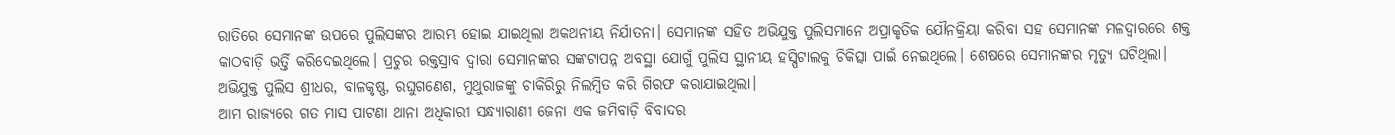ରାତିରେ ସେମାନଙ୍କ ଉପରେ ପୁଲିସଙ୍କର ଆରମ୍ଭ ହୋଇ ଯାଇଥିଲା ଅକଥନୀୟ ନିର୍ଯାତନା। ସେମାନଙ୍କ ସହିତ ଅଭିଯୁକ୍ତ ପୁଲିସମାନେ ଅପ୍ରାକୃତିକ ଯୌନକ୍ରିୟା କରିବା ସହ ସେମାନଙ୍କ ମଳଦ୍ୱାରରେ ଶକ୍ତ କାଠବାଡ଼ି ଭର୍ତ୍ତି କରିଦେଇଥିଲେ। ପ୍ରଚୁର ରକ୍ତସ୍ରାବ ଦ୍ୱାରା ସେମାନଙ୍କର ସଙ୍କଟାପନ୍ନ ଅବସ୍ଥା ଯୋଗୁଁ ପୁଲିସ ସ୍ଥାନୀୟ ହସ୍ପିଟାଲକୁ ଚିକିତ୍ସା ପାଇଁ ନେଇଥିଲେ। ଶେଷରେ ସେମାନଙ୍କର ମୃତ୍ୟୁ ଘଟିଥିଲା। ଅଭିଯୁକ୍ତ ପୁଲିସ ଶ୍ରୀଧର, ବାଳକୃଷ୍ଣ, ରଘୁଗଣେଶ, ମୁଥୁରାଜଙ୍କୁ ଚାକିରିରୁ ନିଲମ୍ବିତ କରି ଗିରଫ କରାଯାଇଥିଲା।
ଆମ ରାଜ୍ୟରେ ଗତ ମାସ ପାଟଣା ଥାନା ଅଧିକାରୀ ସନ୍ଧ୍ୟାରାଣୀ ଜେନା ଏକ ଜମିବାଡ଼ି ବିବାଦର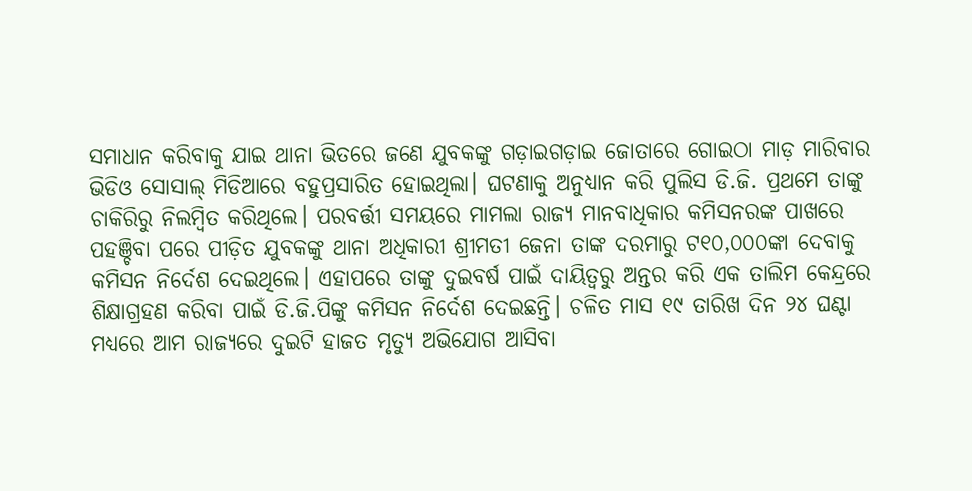ସମାଧାନ କରିବାକୁ ଯାଇ ଥାନା ଭିତରେ ଜଣେ ଯୁବକଙ୍କୁ ଗଡ଼ାଇଗଡ଼ାଇ ଜୋତାରେ ଗୋଇଠା ମାଡ଼ ମାରିବାର ଭିଡିଓ ସୋସାଲ୍‌ ମିଡିଆରେ ବହୁପ୍ରସାରିତ ହୋଇଥିଲା। ଘଟଣାକୁ ଅନୁଧ୍ୟାନ କରି ପୁଲିସ ଡି.ଜି. ପ୍ରଥମେ ତାଙ୍କୁ ଚାକିରିରୁ ନିଲମ୍ବିତ କରିଥିଲେ। ପରବର୍ତ୍ତୀ ସମୟରେ ମାମଲା ରାଜ୍ୟ ମାନବାଧିକାର କମିସନରଙ୍କ ପାଖରେ ପହଞ୍ଚିବା ପରେ ପୀଡ଼ିତ ଯୁବକଙ୍କୁ ଥାନା ଅଧିକାରୀ ଶ୍ରୀମତୀ ଜେନା ତାଙ୍କ ଦରମାରୁ ଟ୧୦,୦୦୦ଙ୍କା ଦେବାକୁ କମିସନ ନିର୍ଦେଶ ଦେଇଥିଲେ। ଏହାପରେ ତାଙ୍କୁ ଦୁଇବର୍ଷ ପାଇଁ ଦାୟିତ୍ୱରୁ ଅନ୍ତର କରି ଏକ ତାଲିମ କେନ୍ଦ୍ରରେ ଶିକ୍ଷାଗ୍ରହଣ କରିବା ପାଇଁ ଡି.ଜି.ପିଙ୍କୁ କମିସନ ନିର୍ଦେଶ ଦେଇଛନ୍ତି। ଚଳିତ ମାସ ୧୯ ତାରିଖ ଦିନ ୨୪ ଘଣ୍ଟା ମଧ୍ୟରେ ଆମ ରାଜ୍ୟରେ ଦୁଇଟି ହାଜତ ମୃତ୍ୟୁ ଅଭିଯୋଗ ଆସିବା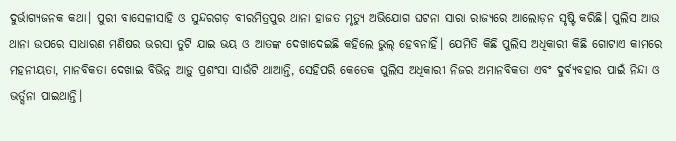ଦୁର୍ଭାଗ୍ୟଜନକ କଥା। ପୁରୀ ବାସେଳୀସାହି ଓ ସୁନ୍ଦରଗଡ଼ ବୀରମିତ୍ରପୁର ଥାନା ହାଜତ ମୃତ୍ୟୁ ଅଭିଯୋଗ ଘଟନା ସାରା ରାଜ୍ୟରେ ଆଲୋଡ଼ନ ସୃଷ୍ଟି କରିଛି। ପୁଲିସ ଆଉ ଥାନା ଉପରେ ସାଧାରଣ ମଣିଷର ଭରସା ତୁଟି ଯାଇ ଭୟ ଓ ଆତଙ୍କ ଦେଖାଦେଇଛି କହିଲେ ଭୁଲ୍‌ ହେବନାହିଁ। ଯେମିତି କିଛି ପୁଲିସ ଅଧିକାରୀ କିଛି ଗୋଟାଏ କାମରେ ମହନୀୟତା, ମାନବିକତା ଦେଖାଇ ବିଭିନ୍ନ ଆଡ଼ୁ ପ୍ରଶଂସା ସାଉଁଟି ଥାଆନ୍ତି, ସେହିପରି କେତେକ ପୁଲିସ ଅଧିକାରୀ ନିଜର ଅମାନବିକତା ଏବଂ ଦୁର୍ବ୍ୟବହାର ପାଇଁ ନିନ୍ଦା ଓ ଭର୍ତ୍ସନା ପାଇଥାନ୍ତି।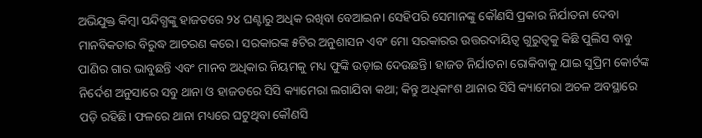ଅଭିଯୁକ୍ତ କିମ୍ବା ସନ୍ଦିଗ୍ଧଙ୍କୁ ହାଜତରେ ୨୪ ଘଣ୍ଟାରୁ ଅଧିକ ରଖିବା ବେଆଇନ। ସେହିପରି ସେମାନଙ୍କୁ କୌଣସି ପ୍ରକାର ନିର୍ଯାତନା ଦେବା ମାନବିକତାର ବିରୁଦ୍ଧ ଆଚରଣ କରେ। ସରକାରଙ୍କ ୫ଟିର ଅନୁଶାସନ ଏବଂ ମୋ ସରକାରର ଉତ୍ତରଦାୟିତ୍ୱ ଗୁରୁତ୍ୱକୁ କିଛି ପୁଲିସ ବାବୁ ପାଣିର ଗାର ଭାବୁଛନ୍ତି ଏବଂ ମାନବ ଅଧିକାର ନିୟମକୁ ମଧ୍ୟ ଫୁଙ୍କି ଉଡ଼ାଇ ଦେଉଛନ୍ତି। ହାଜତ ନିର୍ଯାତନା ରୋକିବାକୁ ଯାଇ ସୁପ୍ରିମ କୋର୍ଟଙ୍କ ନିର୍ଦେଶ ଅନୁସାରେ ସବୁ ଥାନା ଓ ହାଜତରେ ସିସି କ୍ୟାମେରା ଲଗାଯିବା କଥା; କିନ୍ତୁ ଅଧିକାଂଶ ଥାନାର ସିସି କ୍ୟାମେରା ଅଚଳ ଅବସ୍ଥାରେ ପଡ଼ି ରହିଛି। ଫଳରେ ଥାନା ମଧ୍ୟରେ ଘଟୁଥିବା କୌଣସି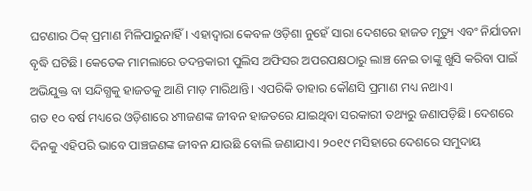ଘଟଣାର ଠିକ୍‌ ପ୍ରମାଣ ମିଳିପାରୁନାହିଁ। ଏହାଦ୍ୱାରା କେବଳ ଓଡ଼ିଶା ନୁହେଁ ସାରା ଦେଶରେ ହାଜତ ମୃତ୍ୟୁ ଏବଂ ନିର୍ଯାତନା ବୃଦ୍ଧି ଘଟିଛି। କେତେକ ମାମଲାରେ ତଦନ୍ତକାରୀ ପୁଲିସ ଅଫିସର ଅପରପକ୍ଷଠାରୁ ଲାଞ୍ଚ ନେଇ ତାଙ୍କୁ ଖୁସି କରିବା ପାଇଁ ଅଭିଯୁକ୍ତ ବା ସନ୍ଦିଗ୍ଧକୁ ହାଜତକୁ ଆଣି ମାଡ଼ ମାରିଥାନ୍ତି। ଏପରିକି ତାହାର କୌଣସି ପ୍ରମାଣ ମଧ୍ୟ ନଥାଏ।
ଗତ ୧୦ ବର୍ଷ ମଧ୍ୟରେ ଓଡ଼ିଶାରେ ୪୩ଜଣଙ୍କ ଜୀବନ ହାଜତରେ ଯାଇଥିବା ସରକାରୀ ତଥ୍ୟରୁ ଜଣାପଡ଼ିଛି। ଦେଶରେ ଦିନକୁ ଏହିପରି ଭାବେ ପାଞ୍ଚଜଣଙ୍କ ଜୀବନ ଯାଉଛି ବୋଲି ଜଣାଯାଏ। ୨୦୧୯ ମସିହାରେ ଦେଶରେ ସମୁଦାୟ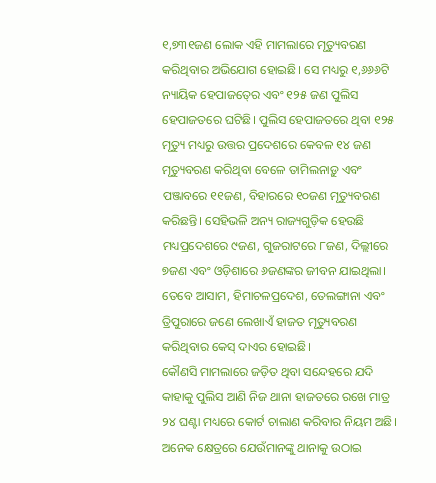୧,୭୩୧ଜଣ ଲୋକ ଏହି ମାମଲାରେ ମୃତ୍ୟୁବରଣ କରିଥିବାର ଅଭିଯୋଗ ହୋଇଛି। ସେ ମଧ୍ୟରୁ ୧,୬୬୬ଟି ନ୍ୟାୟିକ ହେପାଜତ୍‍ରେ ଏବଂ ୧୨୫ ଜଣ ପୁଲିସ ହେପାଜତରେ ଘଟିଛି। ପୁଲିସ ହେପାଜତରେ ଥିବା ୧୨୫ ମୃତ୍ୟୁ ମଧ୍ୟରୁ ଉତ୍ତର ପ୍ରଦେଶରେ କେବଳ ୧୪ ଜଣ ମୃତ୍ୟୁବରଣ କରିଥିବା ବେଳେ ତାମିଲନାଡ଼ୁ ଏବଂ ପଞ୍ଜାବରେ ୧୧ଜଣ, ବିହାରରେ ୧୦ଜଣ ମୃତ୍ୟୁବରଣ କରିଛନ୍ତି। ସେହିଭଳି ଅନ୍ୟ ରାଜ୍ୟଗୁଡ଼ିକ ହେଉଛି ମଧ୍ୟପ୍ରଦେଶରେ ୯ଜଣ, ଗୁଜରାଟରେ ୮ଜଣ, ଦିଲ୍ଲୀରେ ୭ଜଣ ଏବଂ ଓଡ଼ିଶାରେ ୬ଜଣଙ୍କର ଜୀବନ ଯାଇଥିଲା। ତେବେ ଆସାମ, ହିମାଚଳପ୍ରଦେଶ, ତେଲଙ୍ଗାନା ଏବଂ ତ୍ରିପୁରାରେ ଜଣେ ଲେଖାଏଁ ହାଜତ ମୃତ୍ୟୁବରଣ କରିଥିବାର କେସ୍‌ ଦାଏର ହୋଇଛି।
କୌଣସି ମାମଲାରେ ଜଡ଼ିତ ଥିବା ସନ୍ଦେହରେ ଯଦି କାହାକୁ ପୁଲିସ ଆଣି ନିଜ ଥାନା ହାଜତରେ ରଖେ ମାତ୍ର ୨୪ ଘଣ୍ଟା ମଧ୍ୟରେ କୋର୍ଟ ଚାଲାଣ କରିବାର ନିୟମ ଅଛି। ଅନେକ କ୍ଷେତ୍ରରେ ଯେଉଁମାନଙ୍କୁ ଥାନାକୁ ଉଠାଇ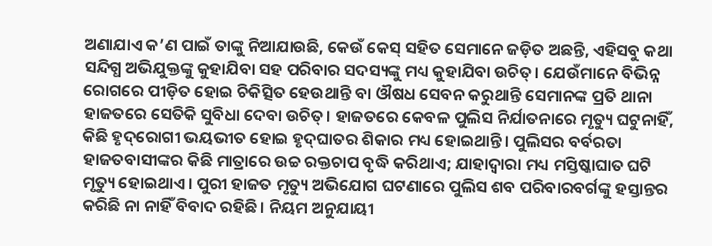ଅଣାଯାଏ କ’ଣ ପାଇଁ ତାଙ୍କୁ ନିଆଯାଉଛି, କେଉଁ କେସ୍‌ ସହିତ ସେମାନେ ଜଡ଼ିତ ଅଛନ୍ତି, ଏହିସବୁ କଥା ସନ୍ଦିଗ୍ଧ ଅଭିଯୁକ୍ତଙ୍କୁ କୁହାଯିବା ସହ ପରିବାର ସଦସ୍ୟଙ୍କୁ ମଧ୍ୟ କୁହାଯିବା ଉଚିତ୍‍। ଯେଉଁମାନେ ବିଭିନ୍ନ ରୋଗରେ ପୀଡ଼ିତ ହୋଇ ଚିକିତ୍ସିତ ହେଉଥାନ୍ତି ବା ଔଷଧ ସେବନ କରୁଥାନ୍ତି ସେମାନଙ୍କ ପ୍ରତି ଥାନା ହାଜତରେ ସେତିକି ସୁବିଧା ଦେବା ଉଚିତ୍‍। ହାଜତରେ କେବଳ ପୁଲିସ ନିର୍ଯାତନାରେ ମୃତ୍ୟୁ ଘଟୁନାହିଁ, କିଛି ହୃଦ୍‌ରୋଗୀ ଭୟଭୀତ ହୋଇ ହୃଦ୍‌ଘାତର ଶିକାର ମଧ୍ୟ ହୋଇଥାନ୍ତି। ପୁଲିସର ବର୍ବରତା ହାଜତବାସୀଙ୍କର କିଛି ମାତ୍ରାରେ ଉଚ୍ଚ ରକ୍ତଚାପ ବୃଦ୍ଧି କରିଥାଏ; ଯାହାଦ୍ୱାରା ମଧ୍ୟ ମସ୍ତିଷ୍କାଘାତ ଘଟି ମୃତ୍ୟୁ ହୋଇଥାଏ। ପୁରୀ ହାଜତ ମୃତ୍ୟୁ ଅଭିଯୋଗ ଘଟଣାରେ ପୁଲିସ ଶବ ପରିବାରବର୍ଗଙ୍କୁ ହସ୍ତାନ୍ତର କରିଛି ନା ନାହିଁ ବିବାଦ ରହିଛି। ନିୟମ ଅନୁଯାୟୀ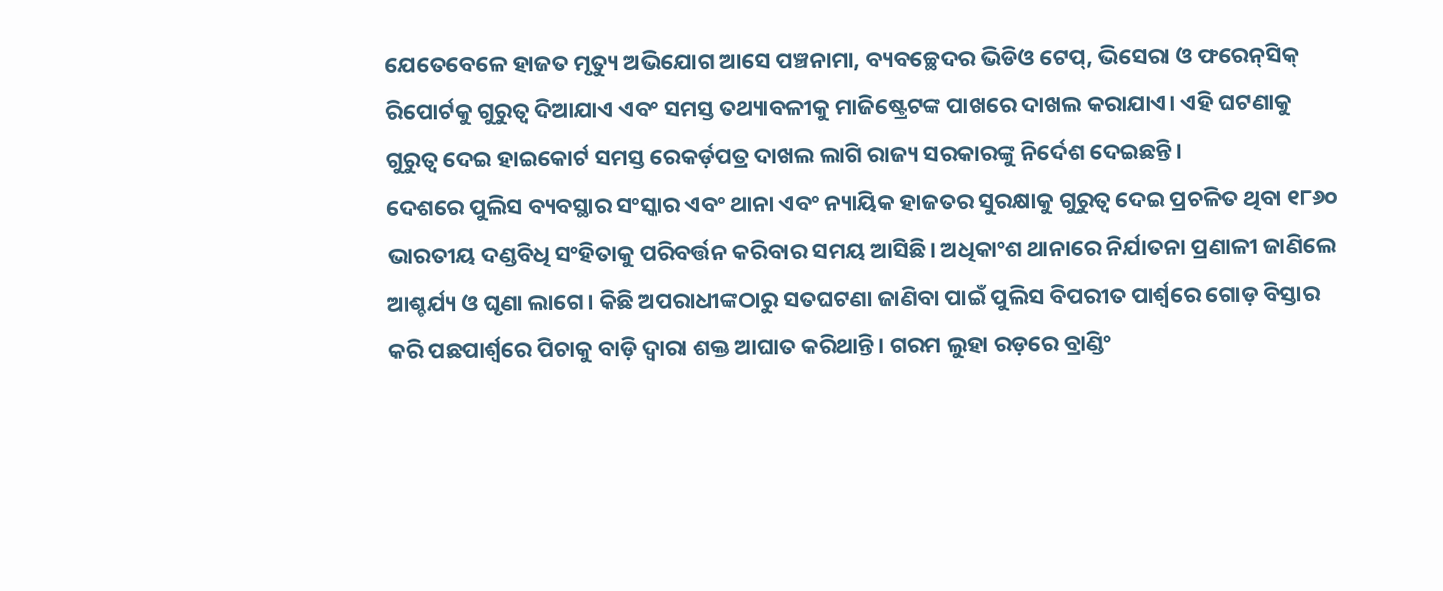ଯେତେବେଳେ ହାଜତ ମୃତ୍ୟୁ ଅଭିଯୋଗ ଆସେ ପଞ୍ଚନାମା, ବ୍ୟବଚ୍ଛେଦର ଭିଡିଓ ଟେପ୍‍, ଭିସେରା ଓ ଫରେନ୍‍ସିକ୍‍ ରିପୋର୍ଟକୁ ଗୁରୁତ୍ୱ ଦିଆଯାଏ ଏବଂ ସମସ୍ତ ତଥ୍ୟାବଳୀକୁ ମାଜିଷ୍ଟ୍ରେଟଙ୍କ ପାଖରେ ଦାଖଲ କରାଯାଏ। ଏହି ଘଟଣାକୁ ଗୁରୁତ୍ୱ ଦେଇ ହାଇକୋର୍ଟ ସମସ୍ତ ରେକର୍ଡ଼ପତ୍ର ଦାଖଲ ଲାଗି ରାଜ୍ୟ ସରକାରଙ୍କୁ ନିର୍ଦେଶ ଦେଇଛନ୍ତି।
ଦେଶରେ ପୁଲିସ ବ୍ୟବସ୍ଥାର ସଂସ୍କାର ଏବଂ ଥାନା ଏବଂ ନ୍ୟାୟିକ ହାଜତର ସୁରକ୍ଷାକୁ ଗୁରୁତ୍ୱ ଦେଇ ପ୍ରଚଳିତ ଥିବା ୧୮୬୦ ଭାରତୀୟ ଦଣ୍ଡବିଧି ସଂହିତାକୁ ପରିବର୍ତ୍ତନ କରିବାର ସମୟ ଆସିଛି। ଅଧିକାଂଶ ଥାନାରେ ନିର୍ଯାତନା ପ୍ରଣାଳୀ ଜାଣିଲେ ଆଶ୍ଚର୍ଯ୍ୟ ଓ ଘୃଣା ଲାଗେ। କିଛି ଅପରାଧୀଙ୍କଠାରୁ ସତଘଟଣା ଜାଣିବା ପାଇଁ ପୁଲିସ ବିପରୀତ ପାର୍ଶ୍ବରେ ଗୋଡ଼ ବିସ୍ତାର କରି ପଛପାର୍ଶ୍ବରେ ପିଚାକୁ ବାଡ଼ି ଦ୍ୱାରା ଶକ୍ତ ଆଘାତ କରିଥାନ୍ତି। ଗରମ ଲୁହା ରଡ଼ରେ ବ୍ରାଣ୍ଡିଂ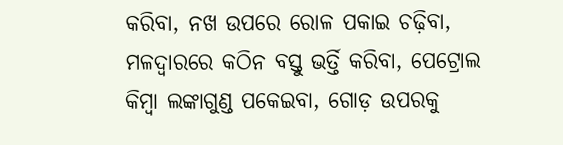କରିବା, ନଖ ଉପରେ ରୋଳ ପକାଇ ଚଢ଼ିବା, ମଳଦ୍ୱାରରେ କଠିନ ବସ୍ତୁ ଭର୍ତ୍ତି କରିବା, ପେଟ୍ରୋଲ କିମ୍ବା ଲଙ୍କାଗୁଣ୍ଡ ପକେଇବା, ଗୋଡ଼ ଉପରକୁ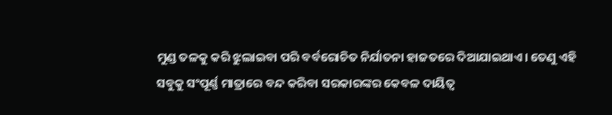ମୁଣ୍ଡ ତଳକୁ କରି ଝୁଲାଇବା ପରି ବର୍ବରୋଚିତ ନିର୍ଯାତନା ହାଜତରେ ଦିଆଯାଇଥାଏ। ତେଣୁ ଏହି ସବୁକୁ ସଂପୂର୍ଣ୍ଣ ମାତ୍ରାରେ ବନ୍ଦ କରିବା ସରକାରଙ୍କର କେବଳ ଦାୟିତ୍ୱ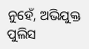ନୁହେଁ, ଅଭିଯୁକ୍ତ ପୁଲିସ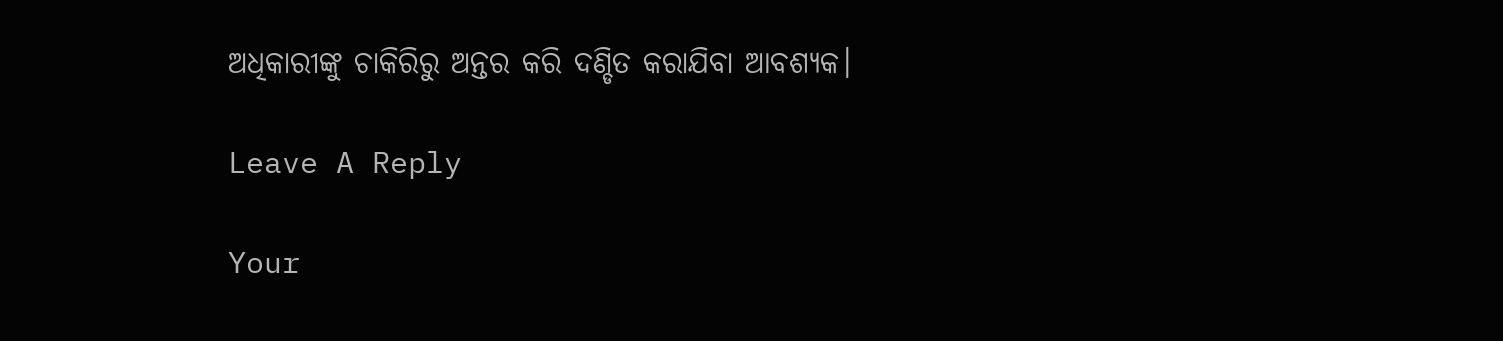ଅଧିକାରୀଙ୍କୁ ଚାକିରିରୁ ଅନ୍ତର କରି ଦଣ୍ଡିତ କରାଯିବା ଆବଶ୍ୟକ।

Leave A Reply

Your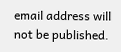email address will not be published.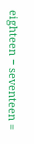eighteen − seventeen =